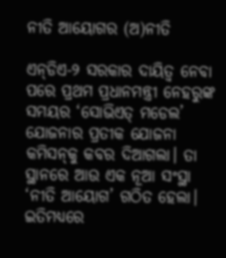ନୀତି ଆୟୋଗର (ଅ)ନୀତି

ଏନ୍‌ଡିଏ-୨ ସରକାର ଦାୟିତ୍ୱ ନେବା ପରେ ପ୍ରଥମ ପ୍ରଧାନମନ୍ତ୍ରୀ ନେହରୁଙ୍କ ସମୟର ‘ସୋଭିଏତ୍‌ ମଡେଲ’ ଯୋଜନାର ପ୍ରତୀକ ଯୋଜନା କମିସନ୍‌କୁ କବର ଦିଆଗଲା। ତା ସ୍ଥାନରେ ଆଉ ଏକ ନୂଆ ସଂସ୍ଥା ‘ନୀତି ଆୟୋଗ’ ଗଠିତ ହେଲା। ଇତିମଧ୍ୟରେ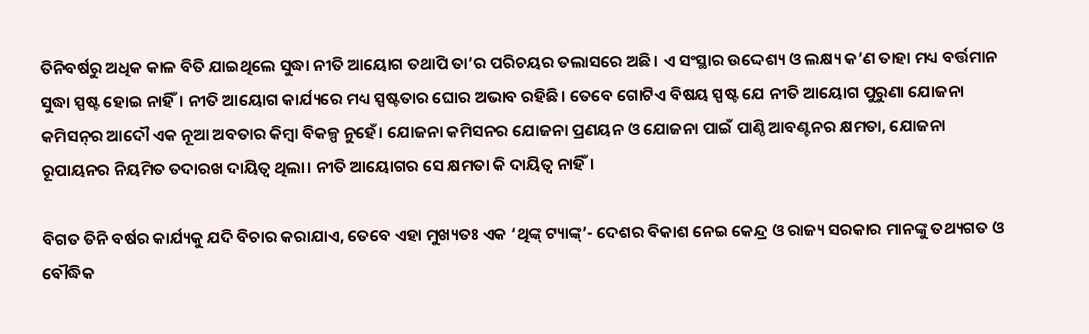ତିନିବର୍ଷରୁ ଅଧିକ କାଳ ବିତି ଯାଇଥିଲେ ସୁଦ୍ଧା ନୀତି ଆୟୋଗ ତଥାପି ତା’ର ପରିଚୟର ତଲାସରେ ଅଛି। ଏ ସଂସ୍ଥାର ଉଦ୍ଦେଶ୍ୟ ଓ ଲକ୍ଷ୍ୟ କ’ଣ ତାହା ମଧ୍ୟ ବର୍ତ୍ତମାନ ସୁଦ୍ଧା ସ୍ପଷ୍ଟ ହୋଇ ନାହିଁ। ନୀତି ଆୟୋଗ କାର୍ଯ୍ୟରେ ମଧ୍ୟ ସ୍ପଷ୍ଟତାର ଘୋର ଅଭାବ ରହିଛି। ତେବେ ଗୋଟିଏ ବିଷୟ ସ୍ପଷ୍ଟ ଯେ ନୀତି ଆୟୋଗ ପୁରୁଣା ଯୋଜନା କମିସନ୍‌ର ଆଦୌ ଏକ ନୂଆ ଅବତାର କିମ୍ବା ବିକଳ୍ପ ନୁହେଁ। ଯୋଜନା କମିସନର ଯୋଜନା ପ୍ରଣୟନ ଓ ଯୋଜନା ପାଇଁ ପାଣ୍ଠି ଆବଣ୍ଟନର କ୍ଷମତା, ଯୋଜନା ରୂପାୟନର ନିୟମିତ ତଦାରଖ ଦାୟିତ୍ୱ ଥିଲା। ନୀତି ଆୟୋଗର ସେ କ୍ଷମତା କି ଦାୟିତ୍ୱ ନାହିଁ।

ବିଗତ ତିନି ବର୍ଷର କାର୍ଯ୍ୟକୁ ଯଦି ବିଚାର କରାଯାଏ, ତେବେ ଏହା ମୁଖ୍ୟତଃ ଏକ ‘ଥିଙ୍କ୍‌ ଟ୍ୟାଙ୍କ୍‌’- ଦେଶର ବିକାଶ ନେଇ କେନ୍ଦ୍ର ଓ ରାଜ୍ୟ ସରକାର ମାନଙ୍କୁ ତଥ୍ୟଗତ ଓ ବୌଦ୍ଧିକ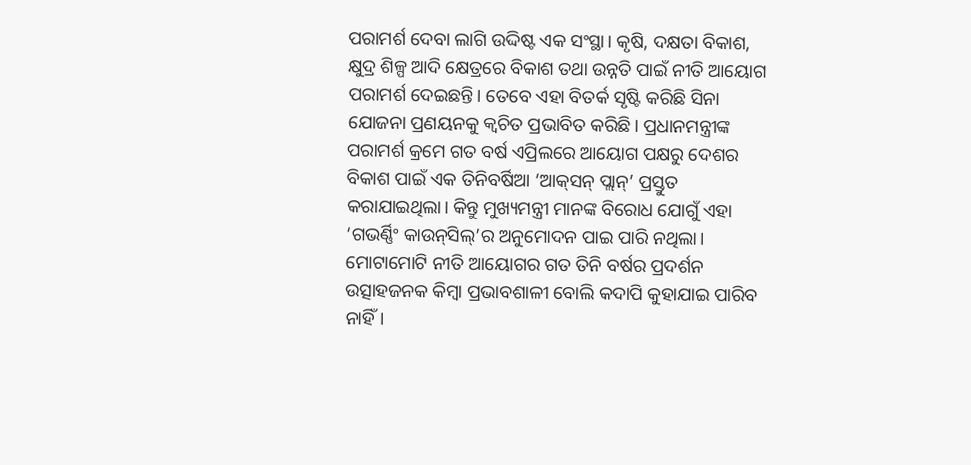ପରାମର୍ଶ ଦେବା ଲାଗି ଉଦ୍ଦିଷ୍ଟ ଏକ ସଂସ୍ଥା। କୃଷି, ଦକ୍ଷତା ବିକାଶ, କ୍ଷୁଦ୍ର ଶିଳ୍ପ ଆଦି କ୍ଷେତ୍ରରେ ବିକାଶ ତଥା ଉନ୍ନତି ପାଇଁ ନୀତି ଆୟୋଗ ପରାମର୍ଶ ଦେଇଛନ୍ତି। ତେବେ ଏହା ବିତର୍କ ସୃଷ୍ଟି କରିଛି ସିନା ଯୋଜନା ପ୍ରଣୟନକୁ କ୍ୱଚିତ ପ୍ରଭାବିତ କରିଛି। ପ୍ରଧାନମନ୍ତ୍ରୀଙ୍କ ପରାମର୍ଶ କ୍ରମେ ଗତ ବର୍ଷ ଏପ୍ରିଲରେ ଆୟୋଗ ପକ୍ଷରୁ ଦେଶର ବିକାଶ ପାଇଁ ଏକ ତିନିବର୍ଷିଆ ‘ଆକ୍‌ସନ୍‌ ପ୍ଲାନ୍‌’ ପ୍ରସ୍ତୁତ କରାଯାଇଥିଲା। କିନ୍ତୁ ମୁଖ୍ୟମନ୍ତ୍ରୀ ମାନଙ୍କ ବିରୋଧ ଯୋଗୁଁ ଏହା ‘ଗଭର୍ଣ୍ଣିଂ କାଉନ୍‌ସିଲ୍‌’ର ଅନୁମୋଦନ ପାଇ ପାରି ନଥିଲା। ମୋଟାମୋଟି ନୀତି ଆୟୋଗର ଗତ ତିନି ବର୍ଷର ପ୍ରଦର୍ଶନ ଉତ୍ସାହଜନକ କିମ୍ବା ପ୍ରଭାବଶାଳୀ ବୋଲି କଦାପି କୁହାଯାଇ ପାରିବ ନାହିଁ।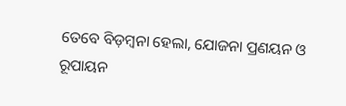ତେବେ ବିଡ଼ମ୍ବନା ହେଲା, ଯୋଜନା ପ୍ରଣୟନ ଓ ରୂପାୟନ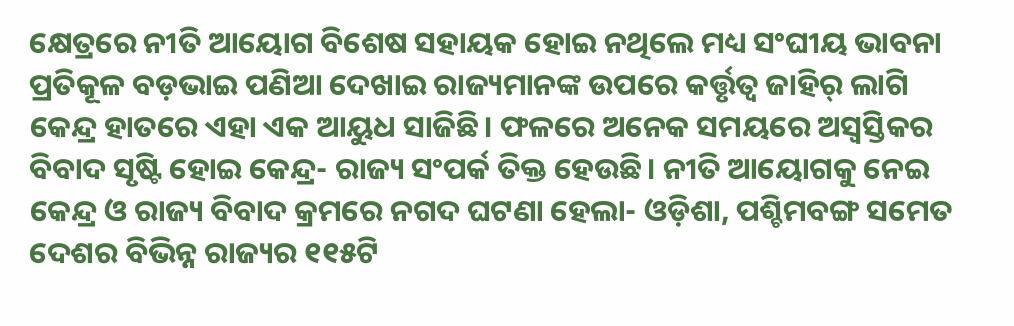କ୍ଷେତ୍ରରେ ନୀତି ଆୟୋଗ ବିଶେଷ ସହାୟକ ହୋଇ ନଥିଲେ ମଧ୍ୟ ସଂଘୀୟ ଭାବନା ପ୍ରତିକୂଳ ବଡ଼ଭାଇ ପଣିଆ ଦେଖାଇ ରାଜ୍ୟମାନଙ୍କ ଉପରେ କର୍ତ୍ତୃତ୍ୱ ଜାହିର୍‌ ଲାଗି କେନ୍ଦ୍ର ହାତରେ ଏହା ଏକ ଆୟୁଧ ସାଜିଛି। ଫଳରେ ଅନେକ ସମୟରେ ଅସ୍ୱସ୍ତିକର ବିବାଦ ସୃଷ୍ଟି ହୋଇ କେନ୍ଦ୍ର- ରାଜ୍ୟ ସଂପର୍କ ତିକ୍ତ ହେଉଛି। ନୀତି ଆୟୋଗକୁ ନେଇ କେନ୍ଦ୍ର ଓ ରାଜ୍ୟ ବିବାଦ କ୍ରମରେ ନଗଦ ଘଟଣା ହେଲା- ଓଡ଼ିଶା, ପଶ୍ଚିମବଙ୍ଗ ସମେତ ଦେଶର ବିଭିନ୍ନ ରାଜ୍ୟର ୧୧୫ଟି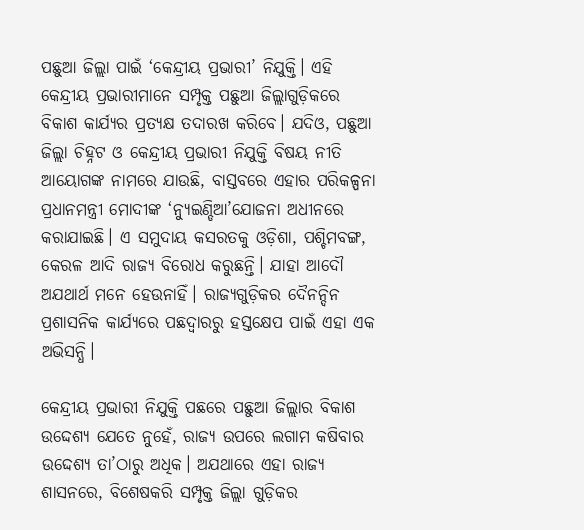ପଛୁଆ ଜିଲ୍ଲା ପାଇଁ ‘କେନ୍ଦ୍ରୀୟ ପ୍ରଭାରୀ’ ନିଯୁକ୍ତି। ଏହି କେନ୍ଦ୍ରୀୟ ପ୍ରଭାରୀମାନେ ସମ୍ପୃକ୍ତ ପଛୁଆ ଜିଲ୍ଲାଗୁଡ଼ିକରେ ବିକାଶ କାର୍ଯ୍ୟର ପ୍ରତ୍ୟକ୍ଷ ତଦାରଖ କରିବେ। ଯଦିଓ, ପଛୁଆ ଜିଲ୍ଲା ଚିହ୍ନଟ ଓ କେନ୍ଦ୍ରୀୟ ପ୍ରଭାରୀ ନିଯୁକ୍ତି ବିଷୟ ନୀତି ଆୟୋଗଙ୍କ ନାମରେ ଯାଉଛି, ବାସ୍ତବରେ ଏହାର ପରିକଳ୍ପନା ପ୍ରଧାନମନ୍ତ୍ରୀ ମୋଦୀଙ୍କ ‘ନ୍ୟୁଇଣ୍ଡିଆ’ଯୋଜନା ଅଧୀନରେ କରାଯାଇଛି। ଏ ସମୁଦାୟ କସରତକୁ ଓଡ଼ିଶା, ପଶ୍ଚିମବଙ୍ଗ, କେରଳ ଆଦି ରାଜ୍ୟ ବିରୋଧ କରୁଛନ୍ତି। ଯାହା ଆଦୌ ଅଯଥାର୍ଥ ମନେ ହେଉନାହିଁ। ରାଜ୍ୟଗୁଡ଼ିକର ଦୈନନ୍ଦିନ ପ୍ରଶାସନିକ କାର୍ଯ୍ୟରେ ପଛଦ୍ୱାରରୁ ହସ୍ତକ୍ଷେପ ପାଇଁ ଏହା ଏକ ଅଭିସନ୍ଧି।

କେନ୍ଦ୍ରୀୟ ପ୍ରଭାରୀ ନିଯୁକ୍ତି ପଛରେ ପଛୁଆ ଜିଲ୍ଲାର ବିକାଶ ଉଦ୍ଦେଶ୍ୟ ଯେତେ ନୁହେଁ, ରାଜ୍ୟ ଉପରେ ଲଗାମ କଷିବାର ଉଦ୍ଦେଶ୍ୟ ତା’ଠାରୁ ଅଧିକ। ଅଯଥାରେ ଏହା ରାଜ୍ୟ ଶାସନରେ, ବିଶେଷକରି ସମ୍ପୃକ୍ତ ଜିଲ୍ଲା ଗୁଡ଼ିକର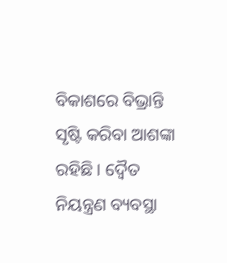ବିକାଶରେ ବିଭ୍ରାନ୍ତି ସୃଷ୍ଟି କରିବା ଆଶଙ୍କା ରହିଛି। ଦ୍ୱୈତ ନିୟନ୍ତ୍ରଣ ବ୍ୟବସ୍ଥା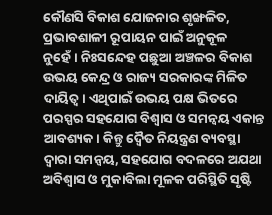କୌଣସି ବିକାଶ ଯୋଜନାର ଶୃଙ୍ଖଳିତ, ପ୍ରଭାବଶାଳୀ ରୂପାୟନ ପାଇଁ ଅନୁକୂଳ ନୁହେଁ। ନିଃସନ୍ଦେହ ପଛୁଆ ଅଞ୍ଚଳର ବିକାଶ ଉଭୟ କେନ୍ଦ୍ର ଓ ରାଜ୍ୟ ସରକାରଙ୍କ ମିଳିତ ଦାୟିତ୍ୱ। ଏଥିପାଇଁ ଉଭୟ ପକ୍ଷ ଭିତରେ ପରସ୍ପର ସହଯୋଗ ବିଶ୍ୱାସ ଓ ସମନ୍ଵୟ ଏକାନ୍ତ ଆବଶ୍ୟକ। କିନ୍ତୁ ଦ୍ୱୈତ ନିୟନ୍ତ୍ରଣ ବ୍ୟବସ୍ଥା ଦ୍ୱାରା ସମନ୍ଵୟ, ସହଯୋଗ ବଦଳରେ ଅଯଥା ଅବିଶ୍ୱାସ ଓ ମୁକାବିଲା ମୂଳକ ପରିସ୍ଥିତି ସୃଷ୍ଟି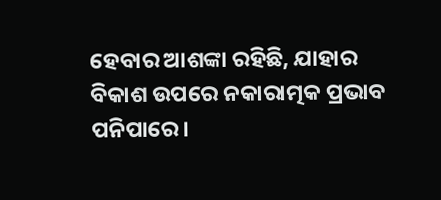ହେବାର ଆଶଙ୍କା ରହିଛି, ଯାହାର ବିକାଶ ଉପରେ ନକାରାତ୍ମକ ପ୍ରଭାବ ପନିପାରେ।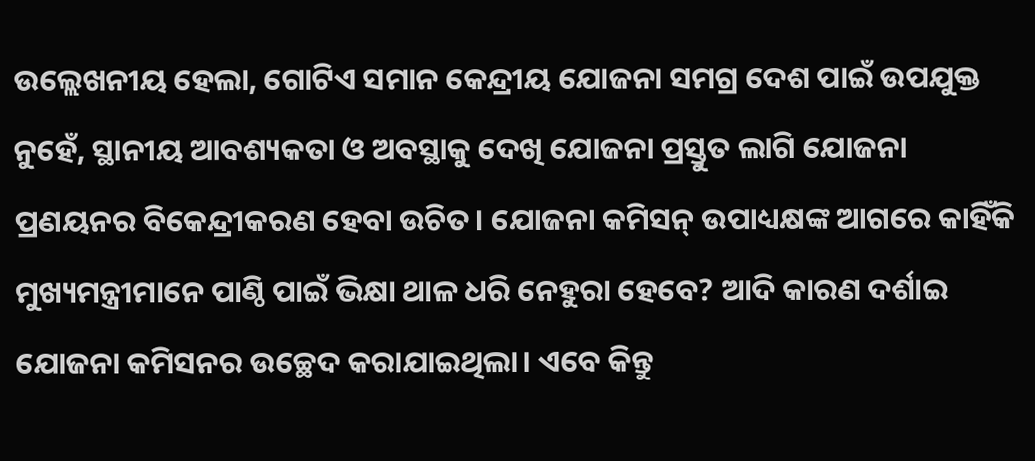ଉଲ୍ଲେଖନୀୟ ହେଲା, ଗୋଟିଏ ସମାନ କେନ୍ଦ୍ରୀୟ ଯୋଜନା ସମଗ୍ର ଦେଶ ପାଇଁ ଉପଯୁକ୍ତ ନୁହେଁ, ସ୍ଥାନୀୟ ଆବଶ୍ୟକତା ଓ ଅବସ୍ଥାକୁ ଦେଖି ଯୋଜନା ପ୍ରସ୍ତୁତ ଲାଗି ଯୋଜନା ପ୍ରଣୟନର ବିକେନ୍ଦ୍ରୀକରଣ ହେବା ଉଚିତ। ଯୋଜନା କମିସନ୍‌ ଉପାଧ୍ୟକ୍ଷଙ୍କ ଆଗରେ କାହିଁକି ମୁଖ୍ୟମନ୍ତ୍ରୀମାନେ ପାଣ୍ଠି ପାଇଁ ଭିକ୍ଷା ଥାଳ ଧରି ନେହୁରା ହେବେ? ଆଦି କାରଣ ଦର୍ଶାଇ ଯୋଜନା କମିସନର ଉଚ୍ଛେଦ କରାଯାଇଥିଲା। ଏବେ କିନ୍ତୁ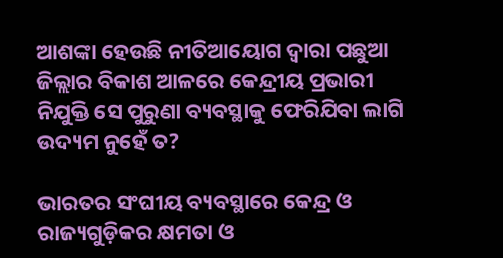ଆଶଙ୍କା ହେଉଛି ନୀତିଆୟୋଗ ଦ୍ୱାରା ପଛୁଆ ଜିଲ୍ଲାର ବିକାଶ ଆଳରେ କେନ୍ଦ୍ରୀୟ ପ୍ରଭାରୀ ନିଯୁକ୍ତି ସେ ପୁରୁଣା ବ୍ୟବସ୍ଥାକୁ ଫେରିଯିବା ଲାଗି ଉଦ୍ୟମ ନୁହେଁ ତ?

ଭାରତର ସଂଘୀୟ ବ୍ୟବସ୍ଥାରେ କେନ୍ଦ୍ର ଓ ରାଜ୍ୟଗୁଡ଼ିକର କ୍ଷମତା ଓ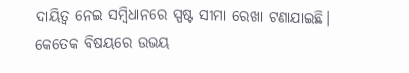ଦାୟିତ୍ୱ ନେଇ ସମ୍ବିଧାନରେ ସ୍ପଷ୍ଟ ସୀମା ରେଖା ଟଣାଯାଇଛି। କେତେକ ବିଷୟରେ ଉଭୟ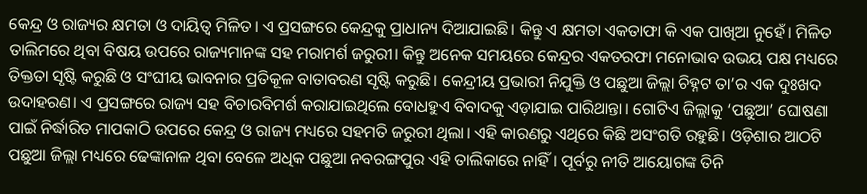କେନ୍ଦ୍ର ଓ ରାଜ୍ୟର କ୍ଷମତା ଓ ଦାୟିତ୍ୱ ମିଳିତ। ଏ ପ୍ରସଙ୍ଗରେ କେନ୍ଦ୍ରକୁ ପ୍ରାଧାନ୍ୟ ଦିଆଯାଇଛି। କିନ୍ତୁ ଏ କ୍ଷମତା ଏକତାଫା କି ଏକ ପାଖିଆ ନୁହେଁ। ମିଳିତ ତାଲିମରେ ଥିବା ବିଷୟ ଉପରେ ରାଜ୍ୟମାନଙ୍କ ସହ ମରାମର୍ଶ ଜରୁରୀ। କିନ୍ତୁ ଅନେକ ସମୟରେ କେନ୍ଦ୍ରର ଏକତରଫା ମନୋଭାବ ଉଭୟ ପକ୍ଷ ମଧ୍ୟରେ ତିକ୍ତତା ସୃଷ୍ଟି କରୁଛି ଓ ସଂଘୀୟ ଭାବନାର ପ୍ରତିକୂଳ ବାତାବରଣ ସୃଷ୍ଟି କରୁଛି। କେନ୍ଦ୍ରୀୟ ପ୍ରଭାରୀ ନିଯୁକ୍ତି ଓ ପଛୁଆ ଜିଲ୍ଲା ଚିହ୍ନଟ ତା’ର ଏକ ଦୁଃଖଦ ଉଦାହରଣ। ଏ ପ୍ରସଙ୍ଗରେ ରାଜ୍ୟ ସହ ବିଚାରବିମର୍ଶ କରାଯାଇଥିଲେ ବୋଧହୁଏ ବିବାଦକୁ ଏଡ଼ାଯାଇ ପାରିଥାନ୍ତା। ଗୋଟିଏ ଜିଲ୍ଲାକୁ ‘ପଛୁଆ’ ଘୋଷଣା ପାଇଁ ନିର୍ଦ୍ଧାରିତ ମାପକାଠି ଉପରେ କେନ୍ଦ୍ର ଓ ରାଜ୍ୟ ମଧ୍ୟରେ ସହମତି ଜରୁରୀ ଥିଲା। ଏହି କାରଣରୁ ଏଥିରେ କିଛି ଅସଂଗତି ରହୁଛି। ଓଡ଼ିଶାର ଆଠଟି ପଛୁଆ ଜିଲ୍ଲା ମଧ୍ୟରେ ଢେଙ୍କାନାଳ ଥିବା ବେଳେ ଅଧିକ ପଛୁଆ ନବରଙ୍ଗପୁର ଏହି ତାଲିକାରେ ନାହିଁ। ପୂର୍ବରୁ ନୀତି ଆୟୋଗଙ୍କ ତିନି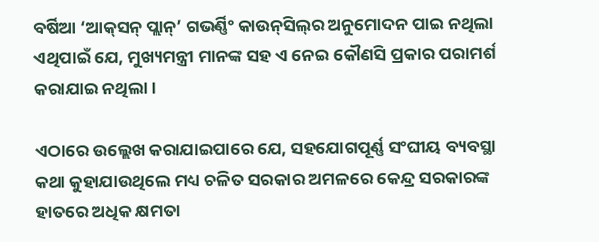ବର୍ଷିଆ ‘ଆକ୍‌ସନ୍‌ ପ୍ଲାନ୍‌’ ଗଭର୍ଣ୍ଣିଂ କାଉନ୍‌ସିଲ୍‌ର ଅନୁମୋଦନ ପାଇ ନଥିଲା ଏଥିପାଇଁ ଯେ, ମୁଖ୍ୟମନ୍ତ୍ରୀ ମାନଙ୍କ ସହ ଏ ନେଇ କୌଣସି ପ୍ରକାର ପରାମର୍ଶ କରାଯାଇ ନଥିଲା।

ଏଠାରେ ଉଲ୍ଲେଖ କରାଯାଇପାରେ ଯେ, ସହଯୋଗପୂର୍ଣ୍ଣ ସଂଘୀୟ ବ୍ୟବସ୍ଥା କଥା କୁହାଯାଉଥିଲେ ମଧ୍ୟ ଚଳିତ ସରକାର ଅମଳରେ କେନ୍ଦ୍ର ସରକାରଙ୍କ ହାତରେ ଅଧିକ କ୍ଷମତା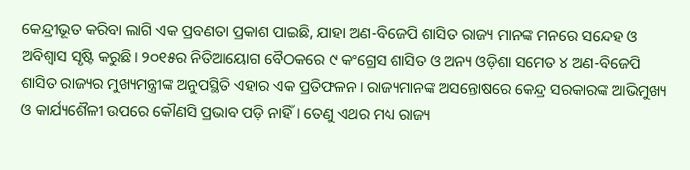କେନ୍ଦ୍ରୀଭୂତ କରିବା ଲାଗି ଏକ ପ୍ରବଣତା ପ୍ରକାଶ ପାଇଛି, ଯାହା ଅଣ-ବିଜେପି ଶାସିତ ରାଜ୍ୟ ମାନଙ୍କ ମନରେ ସନ୍ଦେହ ଓ ଅବିଶ୍ୱାସ ସୃଷ୍ଟି କରୁଛି। ୨୦୧୫ର ନିତିଆୟୋଗ ବୈଠକରେ ୯ କଂଗ୍ରେସ ଶାସିତ ଓ ଅନ୍ୟ ଓଡ଼ିଶା ସମେତ ୪ ଅଣ-ବିଜେପି ଶାସିତ ରାଜ୍ୟର ମୁଖ୍ୟମନ୍ତ୍ରୀଙ୍କ ଅନୁପସ୍ଥିତି ଏହାର ଏକ ପ୍ରତିଫଳନ। ରାଜ୍ୟମାନଙ୍କ ଅସନ୍ତୋଷରେ କେନ୍ଦ୍ର ସରକାରଙ୍କ ଆଭିମୁଖ୍ୟ ଓ କାର୍ଯ୍ୟଶୈଳୀ ଉପରେ କୌଣସି ପ୍ରଭାବ ପଡ଼ି ନାହିଁ। ତେଣୁ ଏଥର ମଧ୍ୟ ରାଜ୍ୟ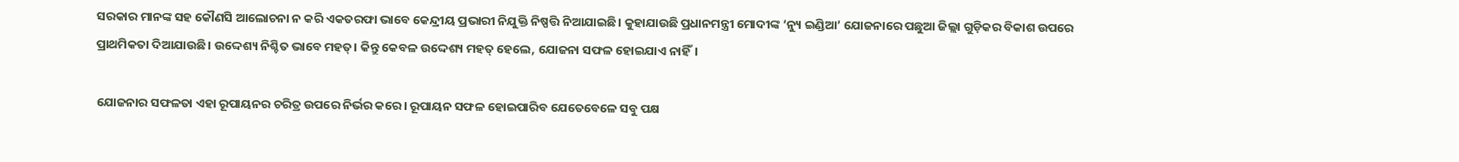ସରକାର ମାନଙ୍କ ସହ କୌଣସି ଆଲୋଚନା ନ କରି ଏକତରଫା ଭାବେ କେନ୍ଦ୍ରୀୟ ପ୍ରଭାରୀ ନିଯୁକ୍ତି ନିଷ୍ପତ୍ତି ନିଆଯାଇଛି। କୁହାଯାଉଛି ପ୍ରଧାନମନ୍ତ୍ରୀ ମୋଦୀଙ୍କ ‘ନ୍ୟୁ ଇଣ୍ଡିଆ’ ଯୋଜନାରେ ପଛୁଆ ଜିଲ୍ଲା ଗୁଡ଼ିକର ବିକାଶ ଉପରେ ପ୍ରାଥମିକତା ଦିଆଯାଉଛି। ଉଦ୍ଦେଶ୍ୟ ନିଶ୍ଚିତ ଭାବେ ମହତ୍‌। କିନ୍ତୁ କେବଳ ଉଦ୍ଦେଶ୍ୟ ମହତ୍‌ ହେଲେ, ଯୋଜନା ସଫଳ ହୋଇଯାଏ ନାହିଁ।

ଯୋଜନାର ସଫଳତା ଏହା ରୂପାୟନର ଚରିତ୍ର ଉପରେ ନିର୍ଭର କରେ। ରୂପାୟନ ସଫଳ ହୋଇପାରିବ ଯେତେବେଳେ ସବୁ ପକ୍ଷ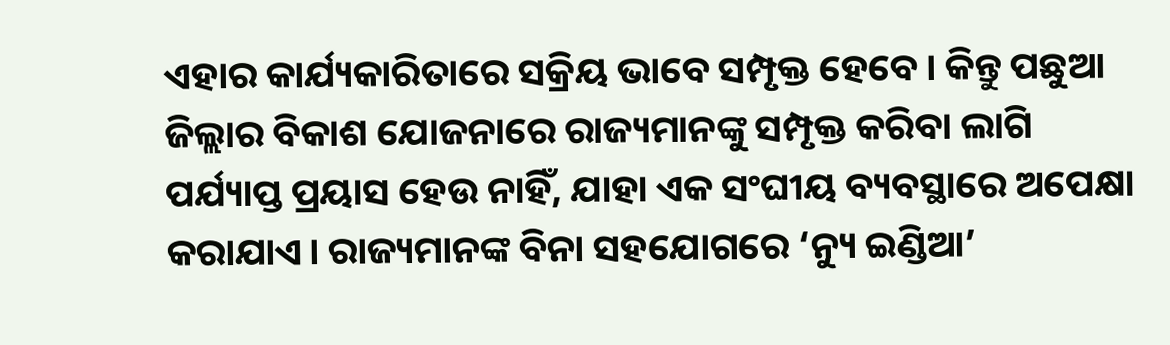ଏହାର କାର୍ଯ୍ୟକାରିତାରେ ସକ୍ରିୟ ଭାବେ ସମ୍ପୃକ୍ତ ହେବେ। କିନ୍ତୁ ପଛୁଆ ଜିଲ୍ଲାର ବିକାଶ ଯୋଜନାରେ ରାଜ୍ୟମାନଙ୍କୁ ସମ୍ପୃକ୍ତ କରିବା ଲାଗି ପର୍ଯ୍ୟାପ୍ତ ପ୍ରୟାସ ହେଉ ନାହିଁ, ଯାହା ଏକ ସଂଘୀୟ ବ୍ୟବସ୍ଥାରେ ଅପେକ୍ଷା କରାଯାଏ। ରାଜ୍ୟମାନଙ୍କ ବିନା ସହଯୋଗରେ ‘ନ୍ୟୁ ଇଣ୍ଡିଆ’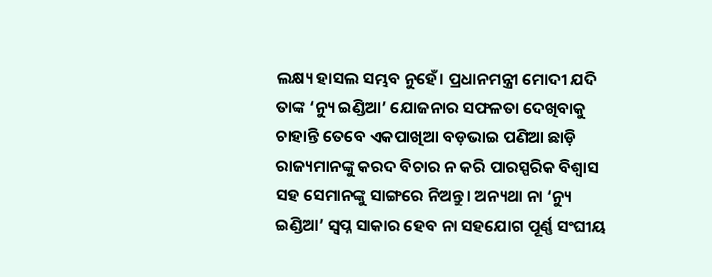ଲକ୍ଷ୍ୟ ହାସଲ ସମ୍ଭବ ନୁହେଁ। ପ୍ରଧାନମନ୍ତ୍ରୀ ମୋଦୀ ଯଦି ତାଙ୍କ ‘ନ୍ୟୁ ଇଣ୍ଡିଆ’ ଯୋଜନାର ସଫଳତା ଦେଖିବାକୁ ଚାହାନ୍ତି ତେବେ ଏକପାଖିଆ ବଡ଼ଭାଇ ପଣିଆ ଛାଡ଼ି ରାଜ୍ୟମାନଙ୍କୁ କରଦ ବିଚାର ନ କରି ପାରସ୍ପରିକ ବିଶ୍ୱାସ ସହ ସେମାନଙ୍କୁ ସାଙ୍ଗରେ ନିଅନ୍ତୁ। ଅନ୍ୟଥା ନା ‘ନ୍ୟୁ ଇଣ୍ଡିଆ’ ସ୍ୱପ୍ନ ସାକାର ହେବ ନା ସହଯୋଗ ପୂର୍ଣ୍ଣ ସଂଘୀୟ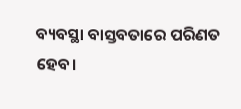ବ୍ୟବସ୍ଥା ବାସ୍ତବତାରେ ପରିଣତ ହେବ।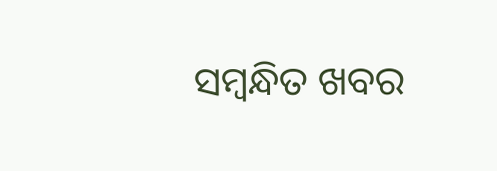ସମ୍ବନ୍ଧିତ ଖବର